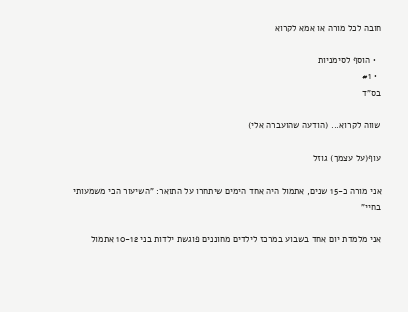חובה לכל מורה או אמא לקרוא

  • הוסף לסימניות
  • #1
בס"ד

שווה לקרוא... (הודעה שהועברה אלי)

עוף(על עצמך) גוזל

אני מורה כ-15 שנים, אתמול היה אחד הימים שיתחרו על התואר: "השיעור הכי משמעותי בחיי"

אני מלמדת יום אחד בשבוע במרכז לילדים מחוננים פוגשת ילדות בני 10-12 אתמול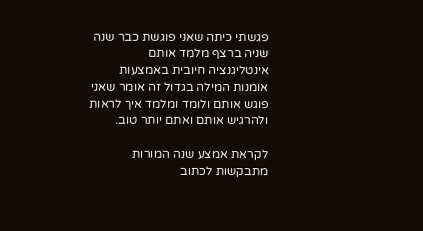פגשתי כיתה שאני פוגשת כבר שנה שניה ברצף מלמד אותם אינטליגנציה חיובית באמצעות אומנות המילה בגדול זה אומר שאני פוגש אותם ולומד ומלמד איך לראות ולהרגיש אותם ואתם יותר טוב.

לקראת אמצע שנה המורות מתבקשות לכתוב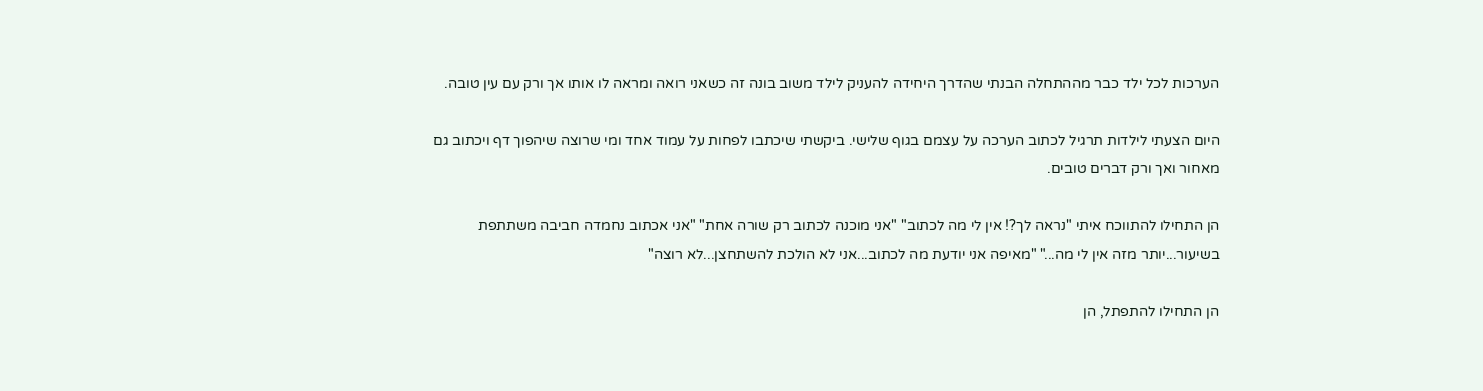הערכות לכל ילד כבר מההתחלה הבנתי שהדרך היחידה להעניק לילד משוב בונה זה כשאני רואה ומראה לו אותו אך ורק עם עין טובה.

היום הצעתי לילדות תרגיל לכתוב הערכה על עצמם בגוף שלישי. ביקשתי שיכתבו לפחות על עמוד אחד ומי שרוצה שיהפוך דף ויכתוב גם מאחור ואך ורק דברים טובים.

הן התחילו להתווכח איתי "נראה לך?! אין לי מה לכתוב" "אני מוכנה לכתוב רק שורה אחת" "אני אכתוב נחמדה חביבה משתתפת בשיעור...יותר מזה אין לי מה..." "מאיפה אני יודעת מה לכתוב...אני לא הולכת להשתחצן...לא רוצה"

הן התחילו להתפתל, הן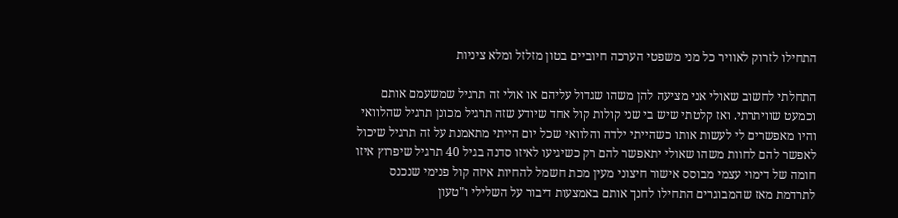התחילו לזרוק לאוויר כל מני משפטי הערכה חיוביים בטון מזלזל ומלא ציניות

התחלתי לחשוב שאולי אני מציעה להן משהו שגדול עליהם או אולי זה תרגיל שמשעמם אותם וכמעט שוויתרתי. ואז קלטתי שיש בי שני קולות קול אחד שיודע שזה תרגיל מכונן תרגיל שהלוואי והיו מאפשרים לי לעשות אותו כשהייתי ילדה והלוואי שכל יום הייתי מתאמנת על זה תרגיל שיכול לאפשר להם לחוות משהו שאולי יתאפשר להם רק כשיגיעו לאיזו סדנה בגיל 40 תרגיל שיפרוץ איזו חומה של דימוי עצמי מבוסס אישור חיצוני מעין מכת חשמל להחיות איזה קול פנימי שנכנס לתרדמת מאז שהמבוגרים התחילו לחנך אותם באמצעות דיבור על השלילי ו"טעון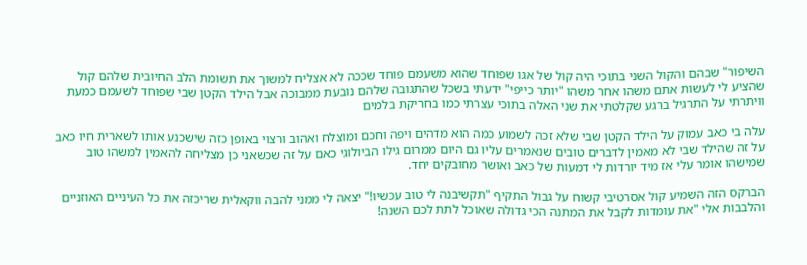השיפור" שבהם והקול השני בתוכי היה קול של אגו שפוחד שהוא משעמם פוחד שככה לא אצליח למשוך את תשומת הלב החיובית שלהם קול שהציע לי לעשות אתם משהו אחר משהו "יותר כייפי" ידעתי בשכל שהתגובה שלהם נובעת ממבוכה אבל הילד הקטן שבי שפוחד לשעמם כמעת וויתרתי על התרגיל ברגע שקלטתי את שני האלה בתוכי עצרתי כמו בחריקת בלמים

עלה בי כאב עמוק על הילד הקטן שבי שלא זכה לשמוע כמה הוא מדהים ויפה וחכם ומוצלח ואהוב ורצוי באופן כזה שישכנע אותו לשארית חיו כאב על זה שהילד שבי לא מאמין לדברים טובים שנאמרים עליו גם היום ממרום גילו הביולוגי כאם על זה שכשאני כן מצליחה להאמין למשהו טוב שמישהו אומר עלי אז מיד יורדות לי דמעות של כאב ואושר מחובקים יחד.

הברקס הזה השמיע קול אסרטיבי קשוח על גבול התקיף "תקשיבנה לי טוב עכשיו!" יצאה לי ממני להבה ווקאלית שריכזה את כל העיניים האוזניים והלבבות אלי "את עומדות לקבל את המתנה הכי גדולה שאוכל לתת לכם השנה!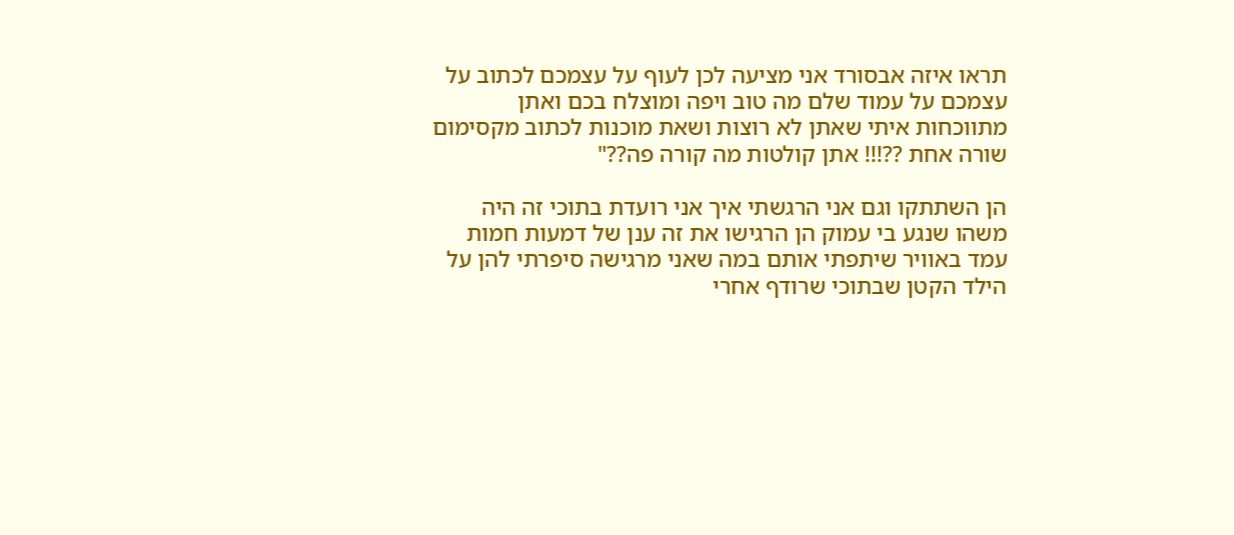תראו איזה אבסורד אני מציעה לכן לעוף על עצמכם לכתוב על עצמכם על עמוד שלם מה טוב ויפה ומוצלח בכם ואתן מתווכחות איתי שאתן לא רוצות ושאת מוכנות לכתוב מקסימום שורה אחת ??!!! אתן קולטות מה קורה פה??"

הן השתתקו וגם אני הרגשתי איך אני רועדת בתוכי זה היה משהו שנגע בי עמוק הן הרגישו את זה ענן של דמעות חמות עמד באוויר שיתפתי אותם במה שאני מרגישה סיפרתי להן על הילד הקטן שבתוכי שרודף אחרי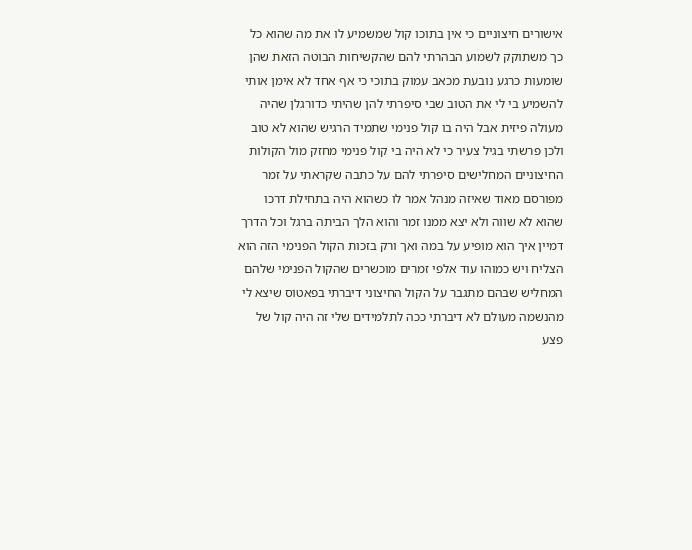אישורים חיצוניים כי אין בתוכו קול שמשמיע לו את מה שהוא כל כך משתוקק לשמוע הבהרתי להם שהקשיחות הבוטה הזאת שהן שומעות כרגע נובעת מכאב עמוק בתוכי כי אף אחד לא אימן אותי להשמיע בי לי את הטוב שבי סיפרתי להן שהיתי כדורגלן שהיה מעולה פיזית אבל היה בו קול פנימי שתמיד הרגיש שהוא לא טוב ולכן פרשתי בגיל צעיר כי לא היה בי קול פנימי מחזק מול הקולות החיצוניים המחלישים סיפרתי להם על כתבה שקראתי על זמר מפורסם מאוד שאיזה מנהל אמר לו כשהוא היה בתחילת דרכו שהוא לא שווה ולא יצא ממנו זמר והוא הלך הביתה ברגל וכל הדרך דמיין איך הוא מופיע על במה ואך ורק בזכות הקול הפנימי הזה הוא הצליח ויש כמוהו עוד אלפי זמרים מוכשרים שהקול הפנימי שלהם המחליש שבהם מתגבר על הקול החיצוני דיברתי בפאטוס שיצא לי מהנשמה מעולם לא דיברתי ככה לתלמידים שלי זה היה קול של פצע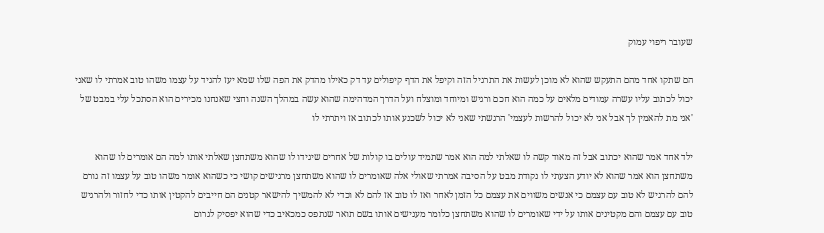שעובר ריפוי עמוק

הם שתקו אחד מהם התעקש שהוא לא מוכן לעשות את התרגיל הזה וקיפל את הדף קיפולים עד דק כאילו מהדק את הפה שלו שמא יעז להגיד על עצמו משהו טוב אמרתי לו שאני יכול לכתוב עליו עשרה עמודים מלאים על כמה הוא חכם ורגיש ומיוחד ומוצלח ועל הדרך המדהימה שהוא עשה במהלך השנה וחצי שאנחנו מכירים הוא הסתכל עלי במבט של 'אני מת להאמין לך אבל אני לא יכול להרשות לעצמי' הרגשתי שאני לא יכול לשכנע אותו לכתוב אז ויתרתי לו

ילד אחד אמר שהוא יכתוב אבל זה מאוד קשה לו שאלתי למה הוא אמר שתמיד עולים בו קולות של אחרים שיגידו לו שהוא משתחצן שאלתי אותו למה הם אומרים לו שהוא משתחצן הוא אמר שהוא לא יודע הצעתי לו נקודת מבט על הסיבה אמרתי שאולי אלה שאומרים לו שהוא משתחצן מרגישים קושי כי כשהוא אומר משהו טוב על עצמו זה גורם להם להרגיש לא טוב עם עצמם כי אנשים משווים את עצמם כל הזמן לאחר ואז לו טוב אז להם לא וכדי לא להמשיך להישאר קטנים הם חייבים להקטין אותו כדי לחזור ולהרגיש טוב עם עצמם והם מקטינים אותו על ידי שאומרים לו שהוא משתחצן כלומר מענישים אותו בשם תואר שנתפס כמכאיב כדי שהוא יפסיק לגרום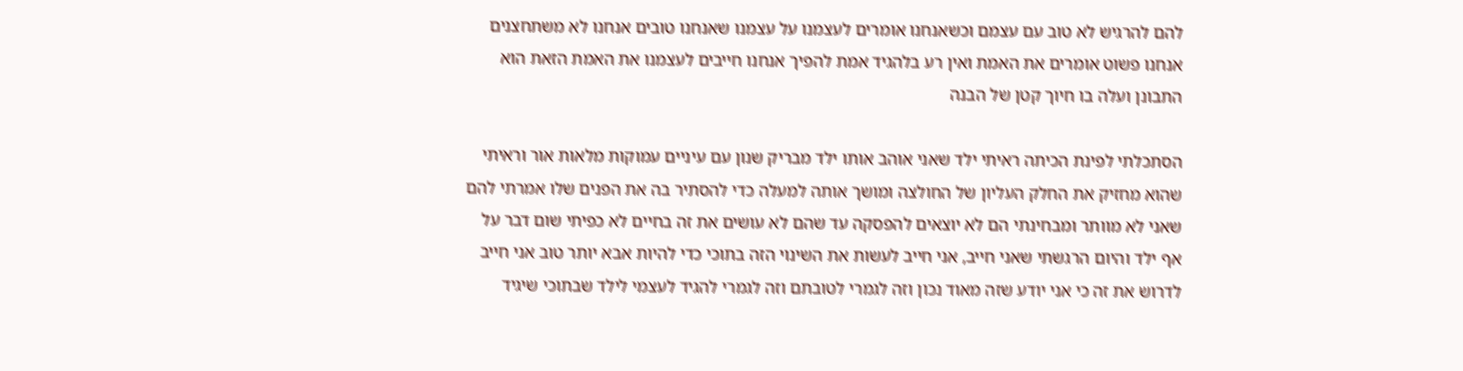להם להרגיש לא טוב עם עצמם וכשאנחנו אומרים לעצמנו על עצמנו שאנחנו טובים אנחנו לא משתחצנים אנחנו פשוט אומרים את האמת ואין רע בלהגיד אמת להפיך אנחנו חייבים לעצמנו את האמת הזאת הוא התבונן ועלה בו חיוך קטן של הבנה

הסתכלתי לפינת הכיתה ראיתי ילד שאני אוהב אותו ילד מבריק שנון עם עיניים עמוקות מלאות אור וראיתי שהוא מחזיק את החלק העליון של החולצה ומושך אותה למעלה כדי להסתיר בה את הפנים שלו אמרתי להם שאני לא מוותר ומבחינתי הם לא יוצאים להפסקה עד שהם לא עושים את זה בחיים לא כפיתי שום דבר על אף ילד והיום הרגשתי שאני חייב, אני חייב לעשות את השינוי הזה בתוכי כדי להיות אבא יותר טוב אני חייב לדרוש את זה כי אני יודע שזה מאוד נכון וזה לגמרי לטובתם וזה לגמרי להגיד לעצמי לילד שבתוכי שיגיד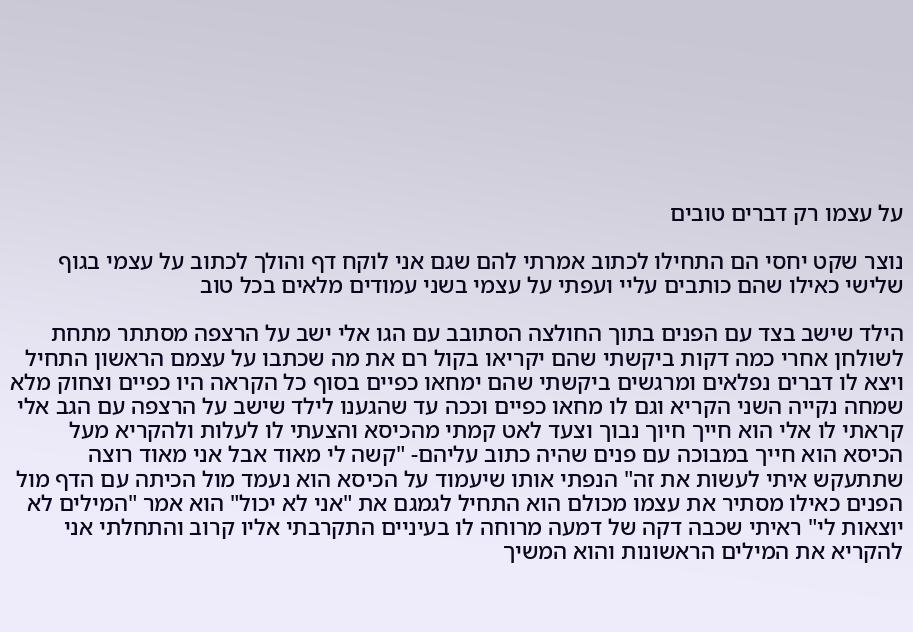על עצמו רק דברים טובים

נוצר שקט יחסי הם התחילו לכתוב אמרתי להם שגם אני לוקח דף והולך לכתוב על עצמי בגוף שלישי כאילו שהם כותבים עליי ועפתי על עצמי בשני עמודים מלאים בכל טוב

הילד שישב בצד עם הפנים בתוך החולצה הסתובב עם הגו אלי ישב על הרצפה מסתתר מתחת לשולחן אחרי כמה דקות ביקשתי שהם יקריאו בקול רם את מה שכתבו על עצמם הראשון התחיל ויצא לו דברים נפלאים ומרגשים ביקשתי שהם ימחאו כפיים בסוף כל הקראה היו כפיים וצחוק מלא שמחה נקייה השני הקריא וגם לו מחאו כפיים וככה עד שהגענו לילד שישב על הרצפה עם הגב אלי קראתי לו אלי הוא חייך חיוך נבוך וצעד לאט קמתי מהכיסא והצעתי לו לעלות ולהקריא מעל הכיסא הוא חייך במבוכה עם פנים שהיה כתוב עליהם- "קשה לי מאוד אבל אני מאוד רוצה שתתעקש איתי לעשות את זה" הנפתי אותו שיעמוד על הכיסא הוא נעמד מול הכיתה עם הדף מול הפנים כאילו מסתיר את עצמו מכולם הוא התחיל לגמגם את "אני לא יכול" הוא אמר "המילים לא יוצאות לי" ראיתי שכבה דקה של דמעה מרוחה לו בעיניים התקרבתי אליו קרוב והתחלתי אני להקריא את המילים הראשונות והוא המשיך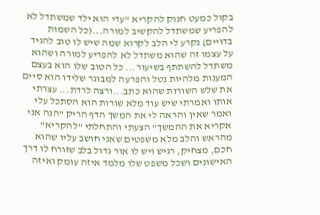בקול כמעט חנוק להקריא "עדי הוא ילד שמשתדל לא להפריע שמשתדל להקשיב למורה...(כל השמות בדויים) נקרע לי הלב לקרוא שמה שיש לו טוב להגיד על עצמו זה שהוא משתדל לא להפריע למורה ושהוא משתדל להשתתף בשיעור... כל הטוב שלו הוא בעצם המענות מלהיות נטל והפרעה למבוגר שלידו הוא סיים את שלש השורות שהוא כתב...ורצה לרדת... עצרתי אותו ואמרתי שיש עוד מלא שורות הוא הסתכל עלי ואמר שאין והראה לי את המשך הדף הריק "הנה אני אקריא את ההמשך" הצעתי והתחלתי "להקריא" מהראש והלב מלא משפטים שאני חושב עליו שהוא חכם, מצחיק, רגיש ויש לו אור גדול בלב שזורח לו דרך האישונים ושכל משפט שלו מלמד איזה עומק ואיזה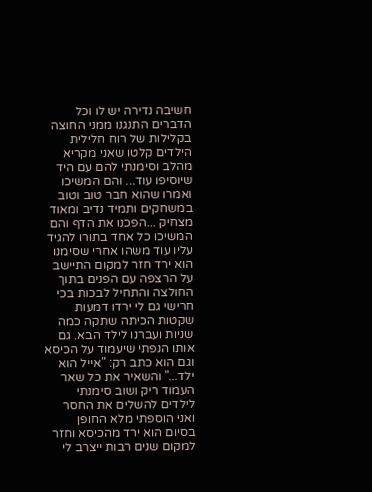חשיבה נדירה יש לו וכל הדברים התנגנו ממני החוצה בקלילות של רוח חלילית הילדים קלטו שאני מקריא מהלב וסימנתי להם עם היד שיוסיפו עוד... והם המשיכו ואמרו שהוא חבר טוב וטוב במשחקים ותמיד נדיב ומאוד מצחיק ...הפכנו את הדף והם המשיכו כל אחד בתורו להגיד עליו עוד משהו אחרי שסימנו הוא ירד חזר למקום התיישב על הרצפה עם הפנים בתוך החולצה והתחיל לבכות בכי חרישי גם לי ירדו דמעות שקטות הכיתה שתקה כמה שניות ועברנו לילד הבא. גם אותו הנפתי שיעמוד על הכיסא וגם הוא כתב רק: "אייל הוא ילד..." והשאיר את כל שאר העמוד ריק ושוב סימנתי לילדים להשלים את החסר ואני הוספתי מלא החופן בסיום הוא ירד מהכיסא וחזר למקום שנים רבות ייצרב לי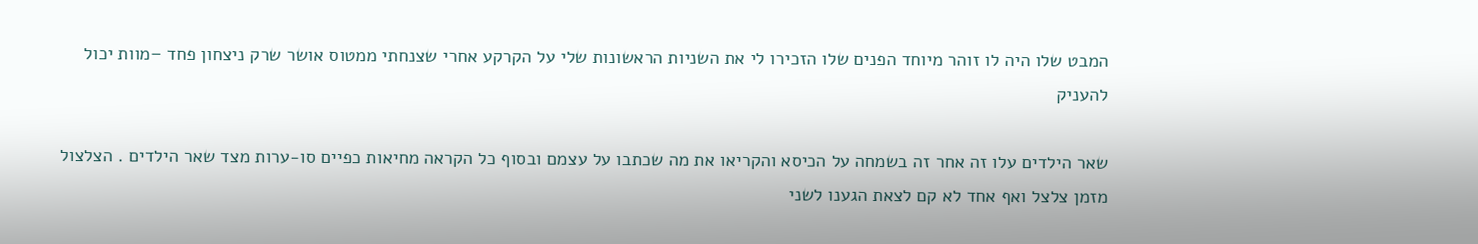המבט שלו היה לו זוהר מיוחד הפנים שלו הזכירו לי את השניות הראשונות שלי על הקרקע אחרי שצנחתי ממטוס אושר שרק ניצחון פחד –מוות יכול להעניק

שאר הילדים עלו זה אחר זה בשמחה על הכיסא והקריאו את מה שכתבו על עצמם ובסוף כל הקראה מחיאות כפיים סו-ערות מצד שאר הילדים . הצלצול מזמן צלצל ואף אחד לא קם לצאת הגענו לשני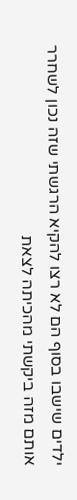ילדים שישבו בסוף הם לא רצו להקיא הרגשתי שזה נכון לשחרר אותם מזה ביקשתי מהכיתה לצאת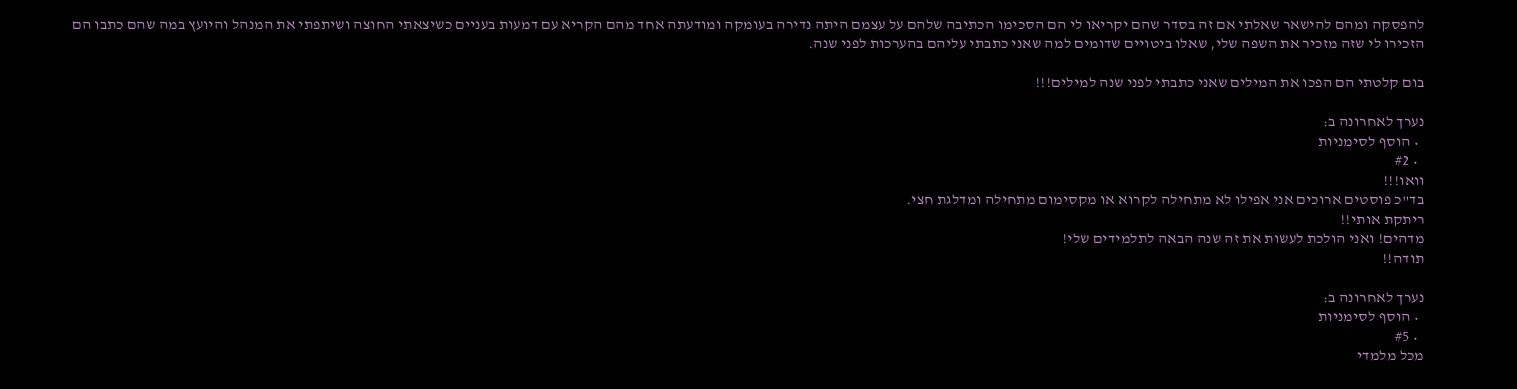להפסקה ומהם להישאר שאלתי אם זה בסדר שהם יקריאו לי הם הסכימו הכתיבה שלהם על עצמם היתה נדירה בעומקה ומודעתה אחד מהם הקריא עם דמעות בעניים כשיצאתי החוצה ושיתפתי את המנהל והיועץ במה שהם כתבו הם הזכירו לי שזה מזכיר את השפה שלי, שאלו ביטויים שדומים למה שאני כתבתי עליהם בהערכות לפני שנה.

בום קלטתי הם הפכו את המילים שאני כתבתי לפני שנה למילים!!!

נערך לאחרונה ב:
  • הוסף לסימניות
  • #2
וואו!!!
בד"כ פוסטים ארוכים אני אפילו לא מתחילה לקרוא או מקסימום מתחילה ומדלגת חצי.
ריתקת אותי!!
מדהים! ואני הולכת לעשות את זה שנה הבאה לתלמידים שלי!
תודה!!

נערך לאחרונה ב:
  • הוסף לסימניות
  • #5
מכל מלמדי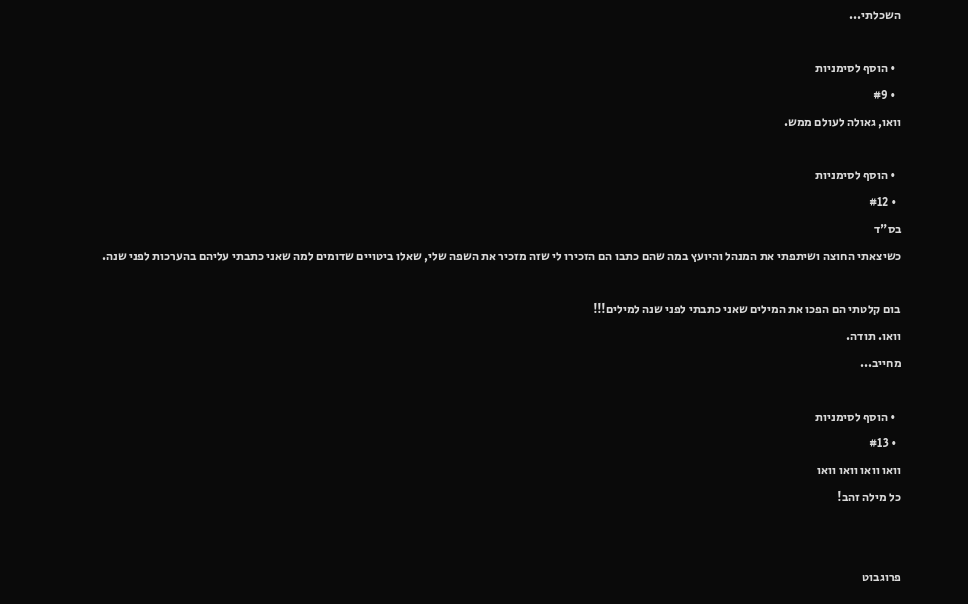השכלתי...

  • הוסף לסימניות
  • #9
וואו, גאולה לעולם ממש.

  • הוסף לסימניות
  • #12
בס"ד
כשיצאתי החוצה ושיתפתי את המנהל והיועץ במה שהם כתבו הם הזכירו לי שזה מזכיר את השפה שלי, שאלו ביטויים שדומים למה שאני כתבתי עליהם בהערכות לפני שנה.

בום קלטתי הם הפכו את המילים שאני כתבתי לפני שנה למילים!!!
וואו. תודה.
מחייב...

  • הוסף לסימניות
  • #13
וואו וואו וואו וואו
כל מילה זהב!


פרוגבוט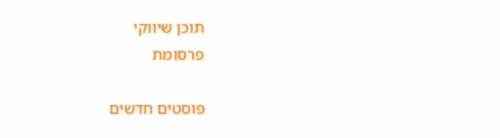תוכן שיווקי
פרסומת

פוסטים חדשים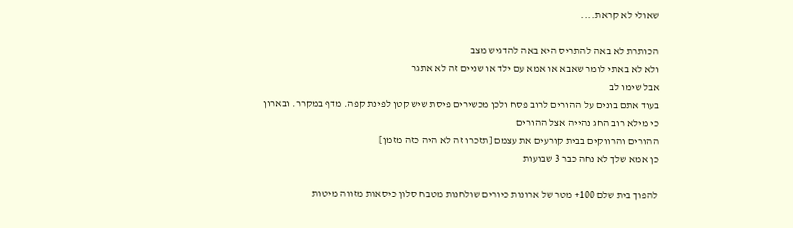שאולי לא קראת....

הכותרת לא באה להתריס היא באה להדגיש מצב
ולא לא באתי לומר שאבא או אמא עם ילד או שניים זה לא אתגר
אבל שימו לב
בעוד אתם בונים על ההורים לרוב פסח ולכן מכשירים פיסת שיש קטן לפינת קפה. מדף במקרר. ובארון
כי מילא רוב החג נהייה אצל ההורים
ההורים והרווקים בבית קורעים את עצמם [תזכרו זה לא היה כזה מזמן]
כן אמא שלך לא נחה כבר 3 שבועות

להפוך בית שלם 100+ מטר של ארונות כיורים שולחנות מטבח סלון כיסאות מזווה מיטות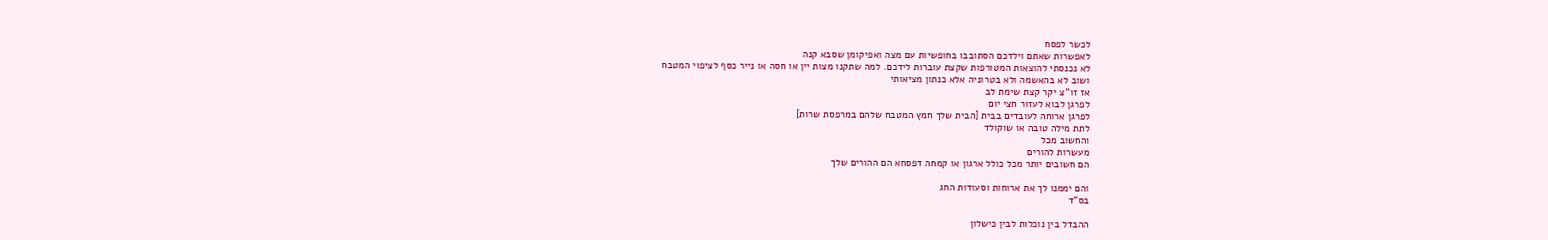לכשר לפסח
לאפשרות שאתם וילדכם הסתובבו בחופשיות עם מצה ואפיקומן שסבא קנה
לא נכנסתי להוצאות המטורפות שקצת עוברות לידכם. למה שתקנו מצות יין או חסה או נייר כסף לציפוי המטבח
ושוב לא בהאשמה ולא בטרוניה אלא כנתון מציאותי
אז זו''צ יקר קצת שימת לב
לפרגן לבוא לעזור חצי יום
לפרגן ארוחה לעובדים בבית [הבית שלך חמץ המטבח שלהם במרפסת שרות]
לתת מילה טובה או שוקולד
והחשוב מכל
מעשרות להורים
הם חשובים יותר מכל כולל ארגון או קמחה דפסחא הם ההורים שלך

והם יממנו לך את ארוחות וסעודות החג
בס"ד

ההבדל בין נוכלות לבין כישלון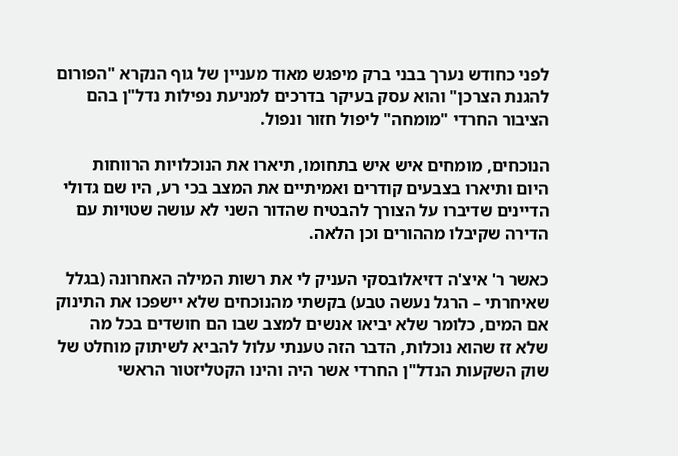לפני כחודש נערך בבני ברק מיפגש מאוד מעניין של גוף הנקרא "הפורום להגנת הצרכן" והוא עסק בעיקר בדרכים למניעת נפילות נדל"ן בהם הציבור החרדי "מומחה" ליפול חזור ונפול.

הנוכחים, מומחים איש איש בתחומו, תיארו את הנוכלויות הרווחות היום ותיארו בצבעים קודרים ואמיתיים את המצב בכי רע, היו שם גדולי הדיינים שדיברו על הצורך להבטיח שהדור השני לא עושה שטויות עם הדירה שקיבלו מההורים וכן הלאה.

כאשר ר' איצ'ה דזיאלובסקי העניק לי את רשות המילה האחרונה (בגלל שאיחרתי – הרגל נעשה טבע) בקשתי מהנוכחים שלא יישפכו את התינוק אם המים, כלומר שלא יביאו אנשים למצב שבו הם חושדים בכל מה שלא זז שהוא נוכלות, הדבר הזה טענתי עלול להביא לשיתוק מוחלט של שוק השקעות הנדל"ן החרדי אשר היה והינו הקטליזטור הראשי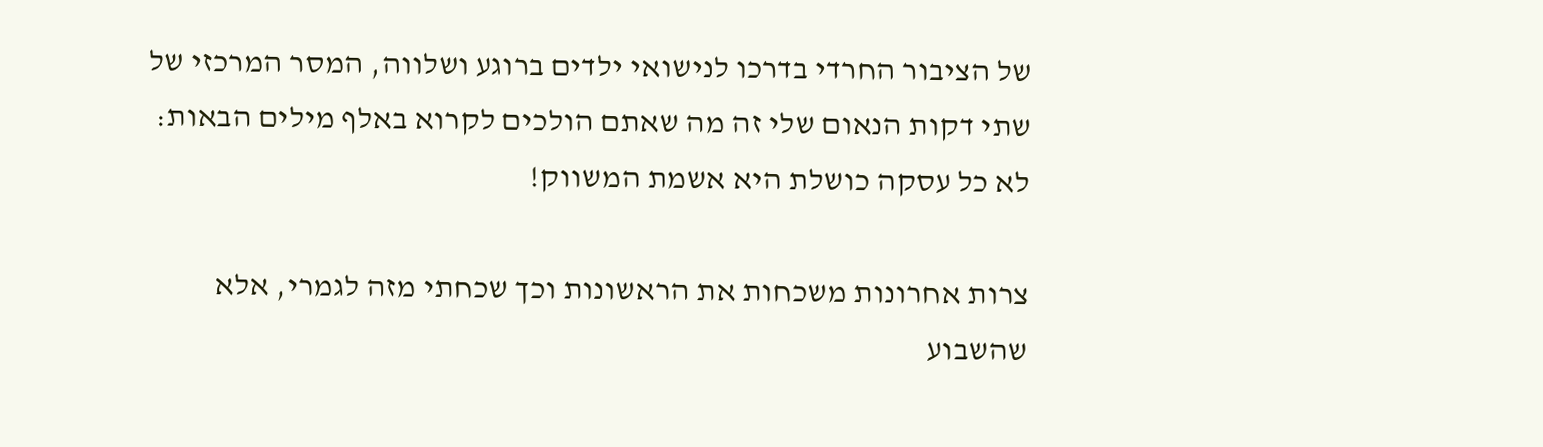של הציבור החרדי בדרכו לנישואי ילדים ברוגע ושלווה, המסר המרכזי של שתי דקות הנאום שלי זה מה שאתם הולכים לקרוא באלף מילים הבאות: לא כל עסקה כושלת היא אשמת המשווק!

צרות אחרונות משכחות את הראשונות וכך שכחתי מזה לגמרי, אלא שהשבוע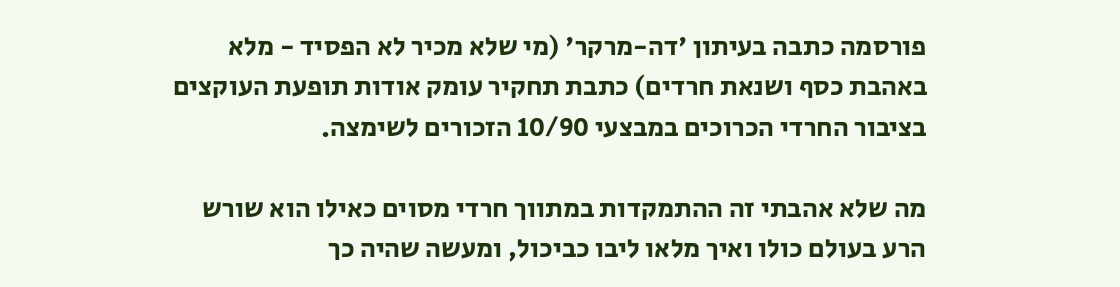פורסמה כתבה בעיתון 'דה-מרקר' (מי שלא מכיר לא הפסיד - מלא באהבת כסף ושנאת חרדים) כתבת תחקיר עומק אודות תופעת העוקצים בציבור החרדי הכרוכים במבצעי 10/90 הזכורים לשימצה.

מה שלא אהבתי זה ההתמקדות במתווך חרדי מסוים כאילו הוא שורש הרע בעולם כולו ואיך מלאו ליבו כביכול, ומעשה שהיה כך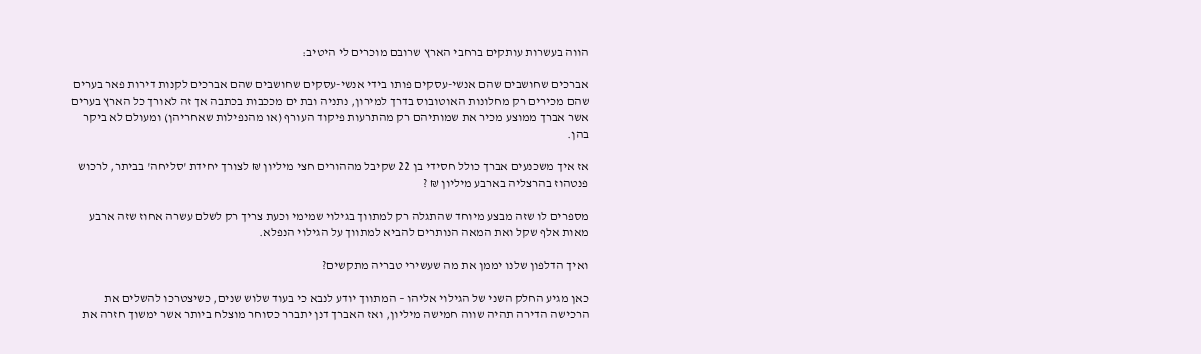הווה בעשרות עותקים ברחבי הארץ שרובם מוכרים לי היטיב:

אברכים שחושבים שהם אנשי-עסקים פותו בידי אנשי-עסקים שחושבים שהם אברכים לקנות דירות פאר בערים שהם מכירים רק מחלונות האוטובוס בדרך למירון, נתניה ובת ים מככבות בכתבה אך זה לאורך כל הארץ בערים אשר אברך ממוצע מכיר את שמותיהם רק מהתרעות פיקוד העורף (או מהנפילות שאחריהן) ומעולם לא ביקר בהן.

אז איך משכנעים אברך כולל חסידי בן 22 שקיבל מההורים חצי מיליון ₪ לצורך יחידת 'סליחה' בביתר, לרכוש פנטהוז בהרצליה בארבע מיליון ₪ ?

מספרים לו שזה מבצע מיוחד שהתגלה רק למתווך בגילוי שמימי וכעת צריך רק לשלם עשרה אחוז שזה ארבע מאות אלף שקל ואת המאה הנותרים להביא למתווך על הגילוי הנפלא.

ואיך הדלפון שלנו יממן את מה שעשירי טבריה מתקשים?

כאן מגיע החלק השני של הגילוי אליהו – המתווך יודע לנבא כי בעוד שלוש שנים, כשיצטרכו להשלים את הרכישה הדירה תהיה שווה חמישה מיליון, ואז האברך דנן יתברר כסוחר מוצלח ביותר אשר ימשוך חזרה את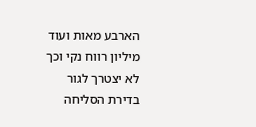הארבע מאות ועוד מיליון רווח נקי וכך לא יצטרך לגור בדירת הסליחה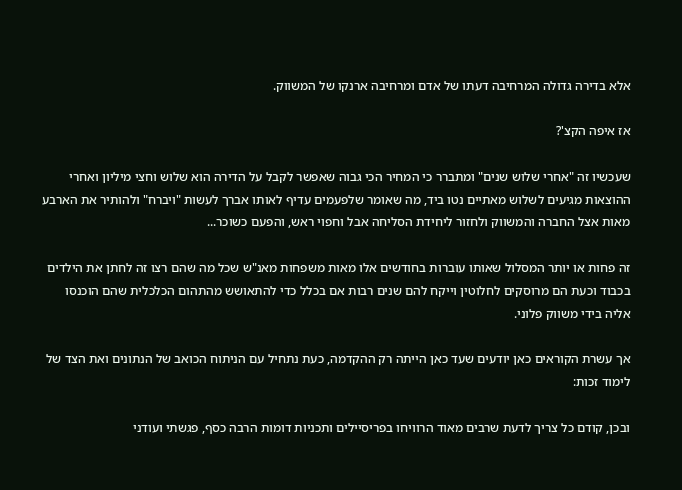אלא בדירה גדולה המרחיבה דעתו של אדם ומרחיבה ארנקו של המשווק.

אז איפה הקצ'?

שעכשיו זה "אחרי שלוש שנים" ומתברר כי המחיר הכי גבוה שאפשר לקבל על הדירה הוא שלוש וחצי מיליון ואחרי ההוצאות מגיעים לשלוש מאתיים נטו ביד, מה שאומר שלפעמים עדיף לאותו אברך לעשות "ויברח" ולהותיר את הארבע מאות אצל החברה והמשווק ולחזור ליחידת הסליחה אבל וחפוי ראש, והפעם כשוכר...

זה פחות או יותר המסלול שאותו עוברות בחודשים אלו מאות משפחות מאנ"ש שכל מה שהם רצו זה לחתן את הילדים בכבוד וכעת הם מרוסקים לחלוטין וייקח להם שנים רבות אם בכלל כדי להתאושש מהתהום הכלכלית שהם הוכנסו אליה בידי משווק פלוני.

אך עשרת הקוראים כאן יודעים שעד כאן הייתה רק ההקדמה, כעת נתחיל עם הניתוח הכואב של הנתונים ואת הצד של לימוד זכות:

ובכן, קודם כל צריך לדעת שרבים מאוד הרוויחו בפריסיילים ותכניות דומות הרבה כסף, פגשתי ועודני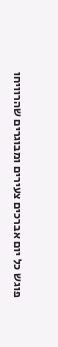פוגש כל יום אברכים צעירים ומבוגרים שהרוויחו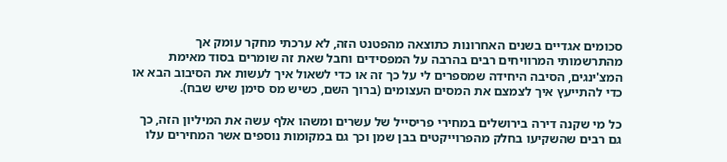סכומים אגדיים בשנים האחרונות כתוצאה מהפטנט הזה, לא ערכתי מחקר עומק אך מהתרשמותי המרוויחים רבים בהרבה על המפסידים וחבל שאת זה שומרים בסוד מאימת המצ'ינגים, הסיבה היחידה שמספרים לי על כך זה או כדי לשאול איך לעשות את הסיבוב הבא או כדי להתייעץ איך לצמצם את המסים העצומים (ברוך השם, כשיש מס סימן שיש שבח).

כל מי שקנה דירה בירושלים במחירי פריסייל של עשרים ומשהו אלף עשה את המיליון הזה, כך גם רבים שהשקיעו בחלק מהפרוייקטים בבן שמן וכך גם במקומות נוספים אשר המחירים עלו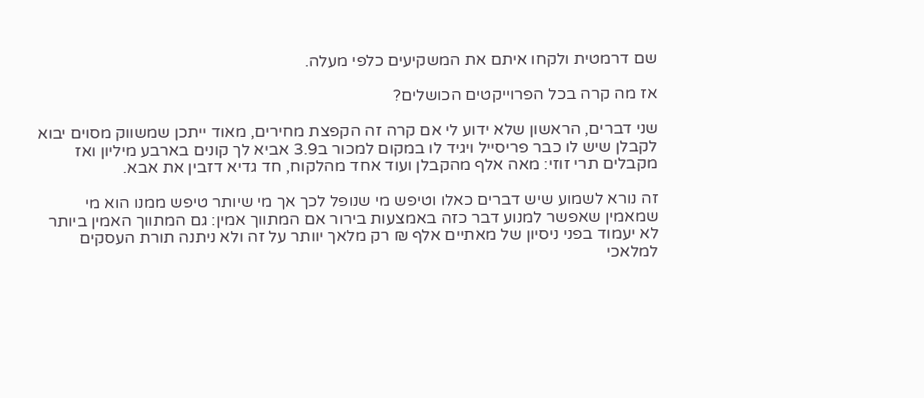שם דרמטית ולקחו איתם את המשקיעים כלפי מעלה.

אז מה קרה בכל הפרוייקטים הכושלים?

שני דברים, הראשון שלא ידוע לי אם קרה זה הקפצת מחירים, מאוד ייתכן שמשווק מסוים יבוא לקבלן שיש לו כבר פריסייל ויגיד לו במקום למכור ב3.9 אביא לך קונים בארבע מיליון ואז מקבלים תרי זוזי: מאה אלף מהקבלן ועוד אחד מהלקוח, חד גדיא דזבין את אבא.

זה נורא לשמוע שיש דברים כאלו וטיפש מי שנופל לכך אך מי שיותר טיפש ממנו הוא מי שמאמין שאפשר למנוע דבר כזה באמצעות בירור אם המתווך אמין: גם המתווך האמין ביותר לא יעמוד בפני ניסיון של מאתיים אלף ₪ רק מלאך יוותר על זה ולא ניתנה תורת העסקים למלאכי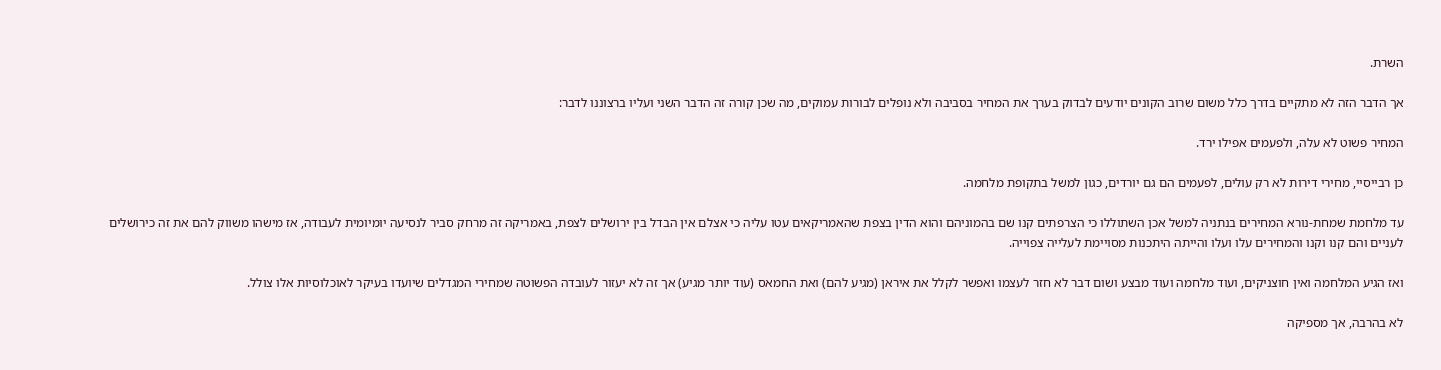השרת.

אך הדבר הזה לא מתקיים בדרך כלל משום שרוב הקונים יודעים לבדוק בערך את המחיר בסביבה ולא נופלים לבורות עמוקים, מה שכן קורה זה הדבר השני ועליו ברצוננו לדבר:

המחיר פשוט לא עלה, ולפעמים אפילו ירד.

כן רבייסיי, מחירי דירות לא רק עולים, לפעמים הם גם יורדים, כגון למשל בתקופת מלחמה.

עד מלחמת שמחת-נורא המחירים בנתניה למשל אכן השתוללו כי הצרפתים קנו שם בהמוניהם והוא הדין בצפת שהאמריקאים עטו עליה כי אצלם אין הבדל בין ירושלים לצפת, באמריקה זה מרחק סביר לנסיעה יומיומית לעבודה, אז מישהו משווק להם את זה כירושלים לעניים והם קנו וקנו והמחירים עלו ועלו והייתה היתכנות מסויימת לעלייה צפוייה.

ואז הגיע המלחמה ואין חוצניקים, ועוד מלחמה ועוד מבצע ושום דבר לא חזר לעצמו ואפשר לקלל את איראן (מגיע להם) ואת החמאס (עוד יותר מגיע) אך זה לא יעזור לעובדה הפשוטה שמחירי המגדלים שיועדו בעיקר לאוכלוסיות אלו צולל.

לא בהרבה, אך מספיקה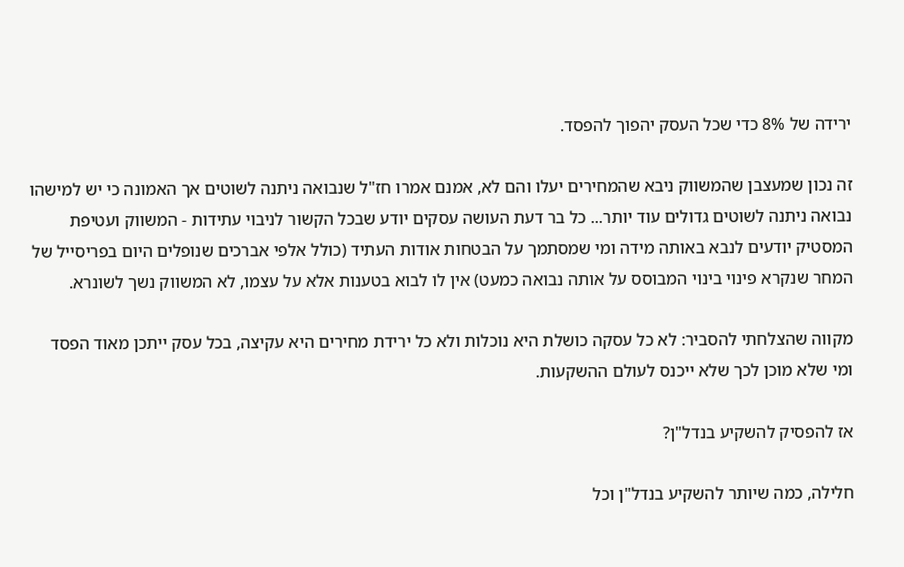ירידה של 8% כדי שכל העסק יהפוך להפסד.

זה נכון שמעצבן שהמשווק ניבא שהמחירים יעלו והם לא, אמנם אמרו חז"ל שנבואה ניתנה לשוטים אך האמונה כי יש למישהו נבואה ניתנה לשוטים גדולים עוד יותר... כל בר דעת העושה עסקים יודע שבכל הקשור לניבוי עתידות - המשווק ועטיפת המסטיק יודעים לנבא באותה מידה ומי שמסתמך על הבטחות אודות העתיד (כולל אלפי אברכים שנופלים היום בפריסייל של המחר שנקרא פינוי בינוי המבוסס על אותה נבואה כמעט) אין לו לבוא בטענות אלא על עצמו, לא המשווק נשך לשונרא.

מקווה שהצלחתי להסביר: לא כל עסקה כושלת היא נוכלות ולא כל ירידת מחירים היא עקיצה, בכל עסק ייתכן מאוד הפסד ומי שלא מוכן לכך שלא ייכנס לעולם ההשקעות.

אז להפסיק להשקיע בנדל"ן?

חלילה, כמה שיותר להשקיע בנדל"ן וכל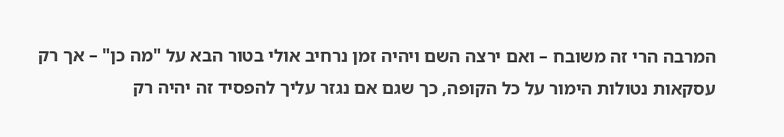המרבה הרי זה משובח – ואם ירצה השם ויהיה זמן נרחיב אולי בטור הבא על "מה כן" – אך רק עסקאות נטולות הימור על כל הקופה, כך שגם אם נגזר עליך להפסיד זה יהיה רק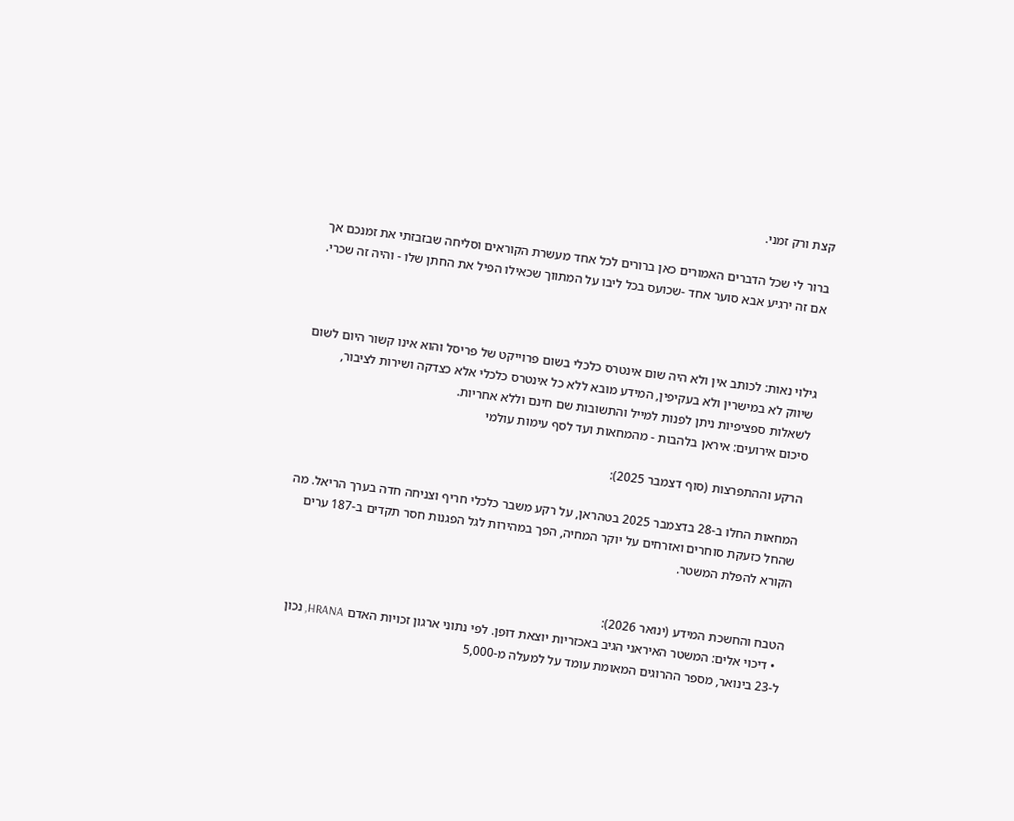קצת ורק זמני.

ברור לי שכל הדברים האמורים כאן ברורים לכל אחד מעשרת הקוראים וסליחה שבזבזתי את זמנכם אך אם זה ירגיע אבא סוער אחד -שכועס בכל ליבו על המתווך שכאילו הפיל את החתן שלו - והיה זה שכרי.



גילוי נאות: לכותב אין ולא היה שום אינטרס כלכלי בשום פרוייקט של פריסל והוא אינו קשור היום לשום שיווק לא במישרין ולא בעקיפין, המידע מובא ללא כל אינטרס כלכלי אלא כצדקה ושירות לציבור, לשאלות ספציפיות ניתן לפנות למייל והתשובות שם חינם וללא אחריות.
סיכום אירועים: איראן בלהבות - מהמחאות ועד לסף עימות עולמי

הרקע וההתפרצות (סוף דצמבר 2025):

המחאות החלו ב-28 בדצמבר 2025 בטהראן, על רקע משבר כלכלי חריף וצניחה חדה בערך הריאל. מה שהחל כזעקת סוחרים ואזרחים על יוקר המחיה, הפך במהירות לגל הפגנות חסר תקדים ב-187 ערים הקורא להפלת המשטר.


הטבח והחשכת המידע (ינואר 2026):
  • דיכוי אלים: המשטר האיראני הגיב באכזריות יוצאת דופן. לפי נתוני ארגון זכויות האדם HRANA, נכון ל-23 בינואר, מספר ההרוגים המאומת עומד על למעלה מ-5,000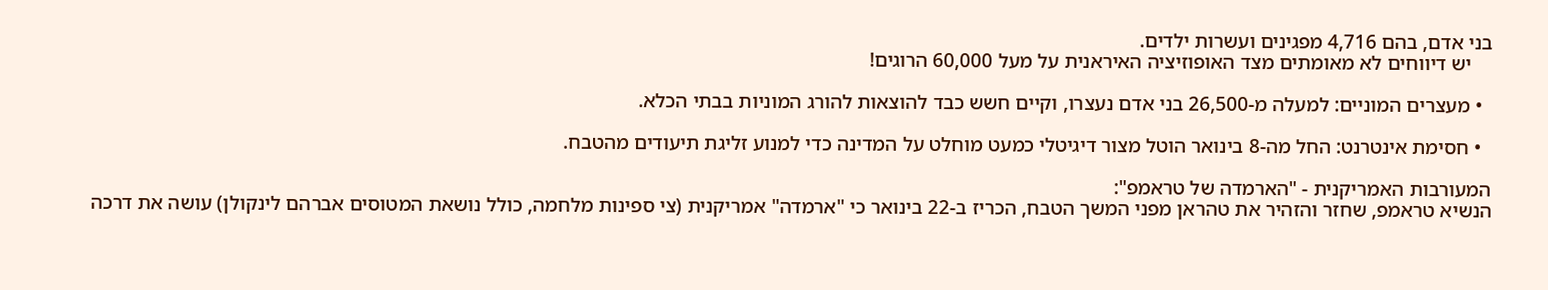בני אדם, בהם 4,716 מפגינים ועשרות ילדים.
    יש דיווחים לא מאומתים מצד האופוזיציה האיראנית על מעל 60,000 הרוגים!

  • מעצרים המוניים: למעלה מ-26,500 בני אדם נעצרו, וקיים חשש כבד להוצאות להורג המוניות בבתי הכלא.

  • חסימת אינטרנט: החל מה-8 בינואר הוטל מצור דיגיטלי כמעט מוחלט על המדינה כדי למנוע זליגת תיעודים מהטבח.

המעורבות האמריקנית - "הארמדה של טראמפ":
הנשיא טראמפ, שחזר והזהיר את טהראן מפני המשך הטבח, הכריז ב-22 בינואר כי "ארמדה" אמריקנית (צי ספינות מלחמה, כולל נושאת המטוסים אברהם לינקולן) עושה את דרכה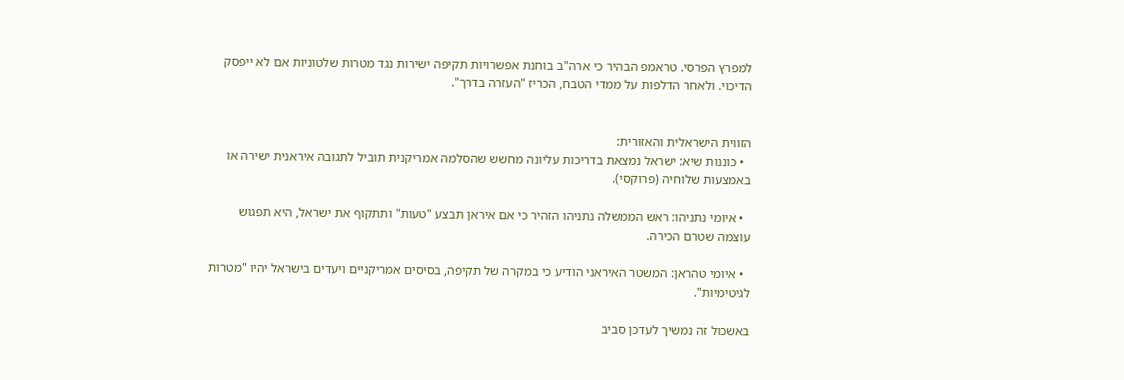למפרץ הפרסי. טראמפ הבהיר כי ארה"ב בוחנת אפשרויות תקיפה ישירות נגד מטרות שלטוניות אם לא ייפסק הדיכוי. ולאחר הדלפות על ממדי הטבח, הכריז "העזרה בדרך".


הזווית הישראלית והאזורית:
  • כוננות שיא: ישראל נמצאת בדריכות עליונה מחשש שהסלמה אמריקנית תוביל לתגובה איראנית ישירה או באמצעות שלוחיה (פרוקסי).

  • איומי נתניהו: ראש הממשלה נתניהו הזהיר כי אם איראן תבצע "טעות" ותתקוף את ישראל, היא תפגוש עוצמה שטרם הכירה.

  • איומי טהראן: המשטר האיראני הודיע כי במקרה של תקיפה, בסיסים אמריקניים ויעדים בישראל יהיו "מטרות לגיטימיות".

באשכול זה נמשיך לעדכן סביב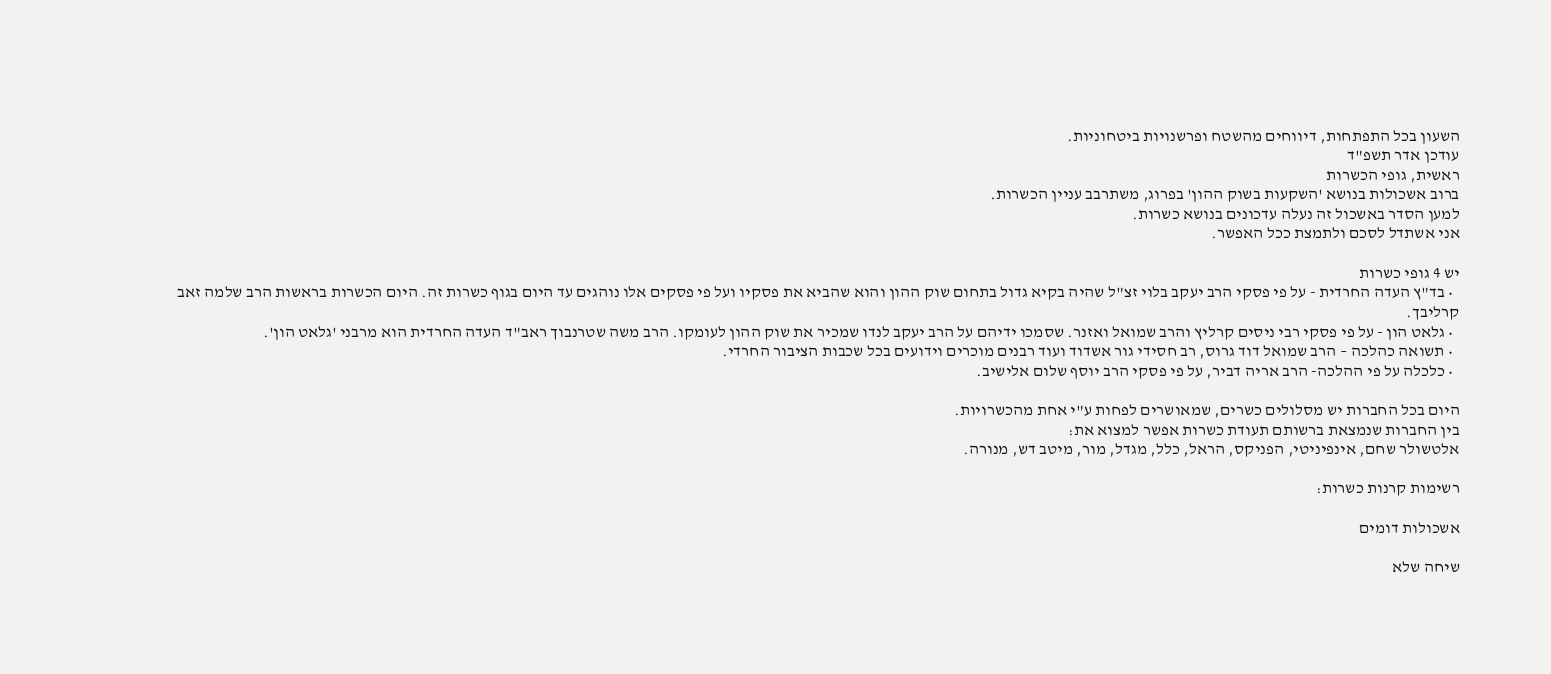השעון בכל התפתחות, דיווחים מהשטח ופרשנויות ביטחוניות.
עודכן אדר תשפ"ד
ראשית, גופי הכשרות
ברוב אשכולות בנושא 'השקעות בשוק ההון' בפרוג, משתרבב עניין הכשרות.
למען הסדר באשכול זה נעלה עדכונים בנושא כשרות.
אני אשתדל לסכם ולתמצת ככל האפשר.

יש 4 גופי כשרות
  • בד"ץ העדה החרדית - על פי פסקי הרב יעקב בלוי זצ"ל שהיה בקיא גדול בתחום שוק ההון והוא שהביא את פסקיו ועל פי פסקים אלו נוהגים עד היום בגוף כשרות זה. היום הכשרות בראשות הרב שלמה זאב קרליבך.
  • גלאט הון - על פי פסקי רבי ניסים קרליץ והרב שמואל ואזנר. שסמכו ידיהם על הרב יעקב לנדו שמכיר את שוק ההון לעומקו. הרב משה שטרנבוך ראב"ד העדה החרדית הוא מרבני 'גלאט הון'.
  • תשואה כהלכה – הרב שמואל דוד גרוס, רב חסידי גור אשדוד ועוד רבנים מוכרים וידועים בכל שכבות הציבור החרדי.
  • כלכלה על פי ההלכה- הרב אריה דביר, על פי פסקי הרב יוסף שלום אלישיב.

היום בכל החברות יש מסלולים כשרים, שמאושרים לפחות ע"י אחת מהכשרויות.
בין החברות שנמצאת ברשותם תעודת כשרות אפשר למצוא את:
אלטשולר שחם, אינפיניטי, הפניקס, הראל, כלל, מגדל, מור, מיטב דש, מנורה.

רשימות קרנות כשרות:

אשכולות דומים

שיחה שלא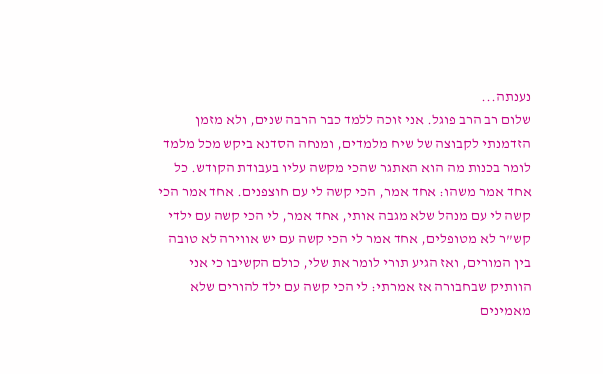נענתה...
שלום רב הרב פוגל. אני זוכה ללמד כבר הרבה שנים, ולא מזמן הזדמנתי לקבוצה של שיח מלמדים, ומנחה הסדנא ביקש מכל מלמד לומר בכנות מה הוא האתגר שהכי מקשה עליו בעבודת הקודש. כל אחד אמר משהו: אחד אמר, הכי קשה לי עם חוצפנים. אחד אמר הכי קשה לי עם מנהל שלא מגבה אותי, אחד אמר, לי הכי קשה עם ילדי קש’’ר לא מטופלים, אחד אמר לי הכי קשה עם יש אווירה לא טובה בין המורים, ואז הגיע תורי לומר את שלי, כולם הקשיבו כי אני הוותיק שבחבורה אז אמרתי: לי הכי קשה עם ילד להורים שלא מאמינים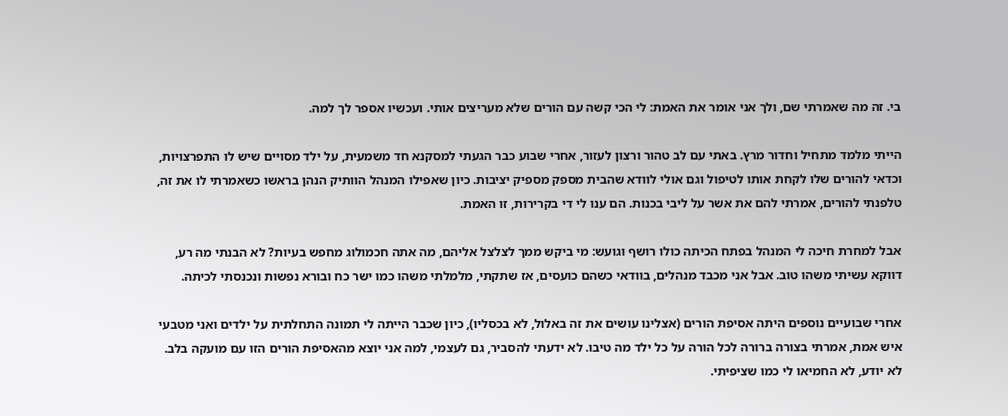בי. זה מה שאמרתי שם, ולך אני אומר את האמת: לי הכי קשה עם הורים שלא מעריצים אותי. ועכשיו אספר לך למה.

הייתי מלמד מתחיל וחדור מרץ. באתי עם לב טהור ורצון לעזור, אחרי שבוע כבר הגעתי למסקנא חד משמעית, על ילד מסויים שיש לו התפרצויות, וכדאי להורים שלו לקחת אותו לטיפול וגם אולי לוודא שהבית מספק מספיק יציבות. כיון שאפילו המנהל הוותיק הנהן בראשו כשאמרתי לו את זה, טלפנתי להורים, אמרתי להם את אשר על ליבי בכנות. הם ענו לי די בקרירות, זו האמת.

אבל למחרת חיכה לי המנהל בפתח הכיתה כולו רושף וגועש: מי ביקש ממך לצלצל אליהם, מה אתה חכמולוג מחפש בעיות? לא הבנתי מה רע, דווקא עשיתי משהו טוב. אבל אני מכבד מנהלים, בוודאי כשהם כועסים, אז שתקתי, מלמלתי משהו כמו ישר כח ובורא נפשות ונכנסתי לכיתה.

אחרי שבועיים נוספים היתה אסיפת הורים (אצלינו עושים את זה באלול, לא בכסליו), כיון שכבר הייתה לי תמונה התחלתית על ילדים ואני מטבעי איש אמת, אמרתי בצורה ברורה לכל הורה על כל ילד מה טיבו. לא ידעתי להסביר, גם לעצמי, למה אני יוצא מהאסיפת הורים הזו עם מועקה בלב. לא יודע, לא החמיאו לי כמו שציפיתי.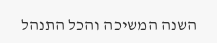השנה המשיכה והכל התנהל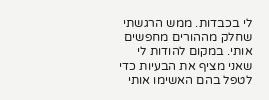לי בכבדות. ממש הרגשתי שחלק מההורים מחפשים אותי. במקום להודות לי שאני מציף את הבעיות כדי לטפל בהם האשימו אותי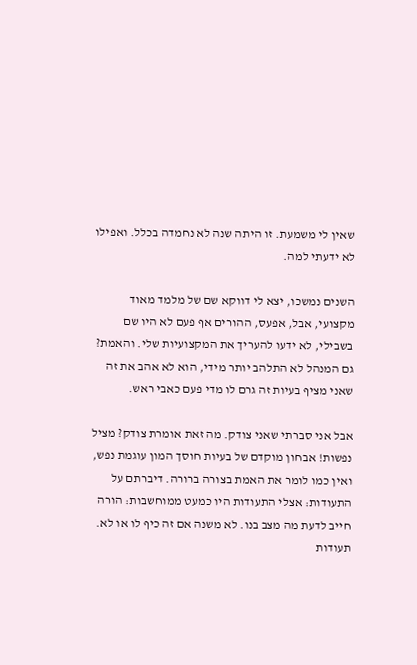שאין לי משמעת. זו היתה שנה לא נחמדה בכלל. ואפילו לא ידעתי למה.

השנים נמשכו, יצא לי דווקא שם של מלמד מאוד מקצועי, אבל, אפעס, ההורים אף פעם לא היו שם בשבילי, לא ידעו להעריך את המקצועיות שלי. והאמת? גם המנהל לא התלהב יותר מידי, הוא לא אהב את זה שאני מציף בעיות זה גרם לו מדי פעם כאבי ראש.

אבל אני סברתי שאני צודק. מה זאת אומרת צודק? מציל נפשות! אבחון מוקדם של בעיות חוסך המון עוגמת נפש, ואין כמו לומר את האמת בצורה ברורה. דיברתם על התעודות: אצלי התעודות היו כמעט ממוחשבות: הורה חייב לדעת מה מצב בנו. לא משנה אם זה כיף לו או לא. תעודות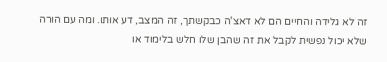זה לא גלידה והחיים הם לא דאצ'ה כבקשתך, זה המצב, דע אותו. ומה עם הורה שלא יכול נפשית לקבל את זה שהבן שלו חלש בלימוד או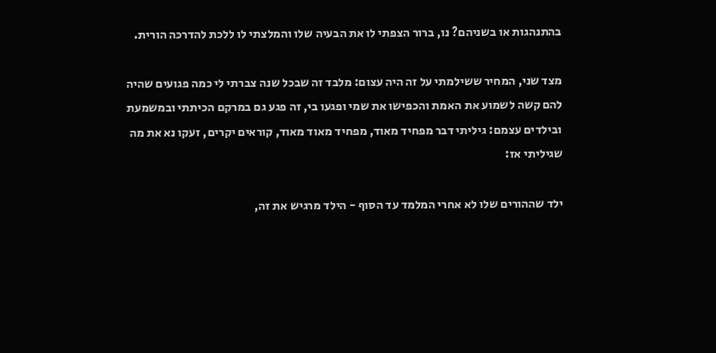בהתנהגות או בשניהם? נו, ברור הצפתי לו את הבעיה שלו והמלצתי לו ללכת להדרכה הורית.

מצד שני, המחיר ששילמתי על זה היה עצום: מלבד זה שבכל שנה צברתי לי כמה פגועים שהיה להם קשה לשמוע את האמת והכפישו את שמי ופגעו בי, זה פגע גם במרקם הכיתתי ובמשמעת ובילדים עצמם: גיליתי דבר מפחיד מאוד, מפחיד מאוד מאוד, קוראים יקרים, זעקו נא את מה שגיליתי אז:

ילד שההורים שלו לא אחרי המלמד עד הסוף - הילד מרגיש את זה,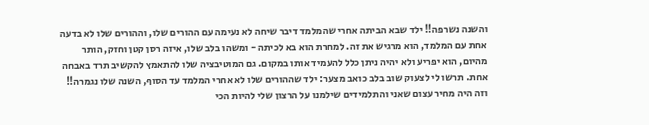והשנה נשרפה!! ילד שבא הביתה אחרי שהמלמד דיבר שיחה לא נעימה עם ההורים שלו, וההורים שלו לא בדעה אחת עם המלמד, הוא מרגיש את זה. למחרת הוא בא לכיתה - ומשהו בלב שלו, איזה רסן קטן וחזק, הותר מהיום, הוא יפריע ולא יהיה ניתן כלל להעמיד אותו במקום. גם המוטיבציה שלו להתאמץ להקשיב תרד באבחה אחת. תרשו לי לצעוק שוב בלב כואב מצער: ילד שההורים שלו לא אחרי המלמד עד הסוף, השנה שלו נגמרה!! וזה היה מחיר עצום שאני והתלמידים שילמנו על הרצון שלי להיות הכי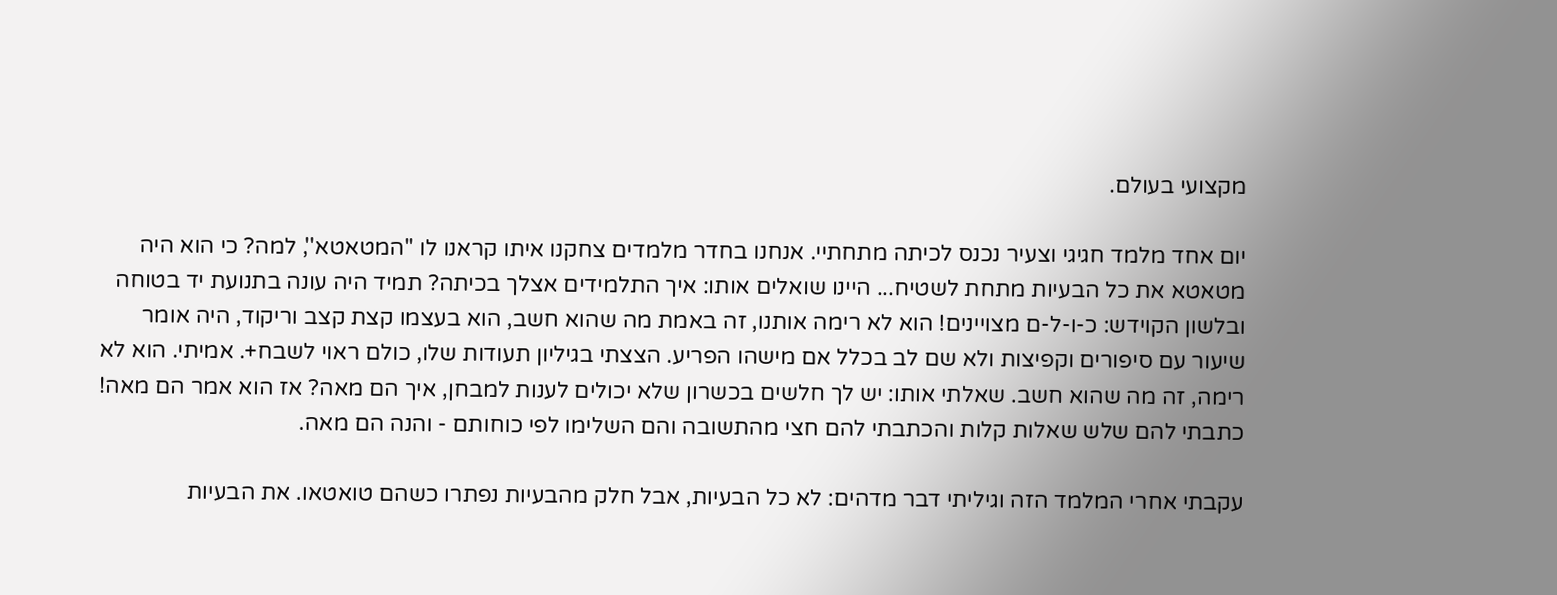מקצועי בעולם.

יום אחד מלמד חגיגי וצעיר נכנס לכיתה מתחתיי. אנחנו בחדר מלמדים צחקנו איתו קראנו לו ''המטאטא'', למה? כי הוא היה מטאטא את כל הבעיות מתחת לשטיח... היינו שואלים אותו: איך התלמידים אצלך בכיתה? תמיד היה עונה בתנועת יד בטוחה ובלשון הקוידש: כ-ו-ל-ם מצויינים! הוא לא רימה אותנו, זה באמת מה שהוא חשב, הוא בעצמו קצת קצב וריקוד, היה אומר שיעור עם סיפורים וקפיצות ולא שם לב בכלל אם מישהו הפריע. הצצתי בגיליון תעודות שלו, כולם ראוי לשבח+. אמיתי. הוא לא רימה, זה מה שהוא חשב. שאלתי אותו: יש לך חלשים בכשרון שלא יכולים לענות למבחן, איך הם מאה? אז הוא אמר הם מאה! כתבתי להם שלש שאלות קלות והכתבתי להם חצי מהתשובה והם השלימו לפי כוחותם - והנה הם מאה.

עקבתי אחרי המלמד הזה וגיליתי דבר מדהים: לא כל הבעיות, אבל חלק מהבעיות נפתרו כשהם טואטאו. את הבעיות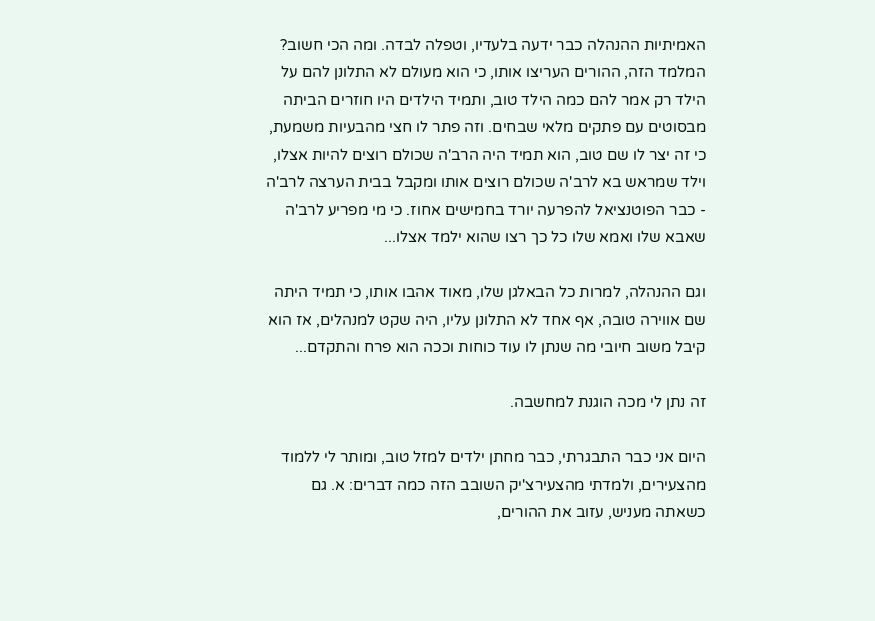האמיתיות ההנהלה כבר ידעה בלעדיו, וטפלה לבדה. ומה הכי חשוב? המלמד הזה, ההורים העריצו אותו, כי הוא מעולם לא התלונן להם על הילד רק אמר להם כמה הילד טוב, ותמיד הילדים היו חוזרים הביתה מבסוטים עם פתקים מלאי שבחים. וזה פתר לו חצי מהבעיות משמעת, כי זה יצר לו שם טוב, הוא תמיד היה הרב'ה שכולם רוצים להיות אצלו, וילד שמראש בא לרב'ה שכולם רוצים אותו ומקבל בבית הערצה לרב'ה - כבר הפוטנציאל להפרעה יורד בחמישים אחוז. כי מי מפריע לרב'ה שאבא שלו ואמא שלו כל כך רצו שהוא ילמד אצלו...

וגם ההנהלה, למרות כל הבאלגן שלו, מאוד אהבו אותו, כי תמיד היתה שם אווירה טובה, אף אחד לא התלונן עליו, היה שקט למנהלים, אז הוא קיבל משוב חיובי מה שנתן לו עוד כוחות וככה הוא פרח והתקדם...

זה נתן לי מכה הוגנת למחשבה.

היום אני כבר התבגרתי, כבר מחתן ילדים למזל טוב, ומותר לי ללמוד מהצעירים, ולמדתי מהצעירצ'יק השובב הזה כמה דברים: א. גם כשאתה מעניש, עזוב את ההורים,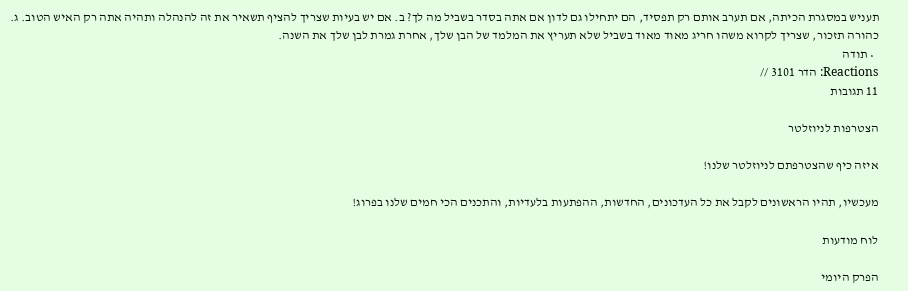תעניש במסגרת הכיתה, אם תערב אותם רק תפסיד, הם יתחילו גם לדון אם אתה בסדר בשביל מה לך? ב. אם יש בעיות שצריך להציף תשאיר את זה להנהלה ותהיה אתה רק האיש הטוב. ג. כהורה תזכור, שצריך לקרוא משהו חריג מאוד מאוד בשביל שלא תעריץ את המלמד של הבן שלך, אחרת גמרת לבן שלך את השנה.
  • תודה
Reactions: הדר 3101 //
11 תגובות

הצטרפות לניוזלטר

איזה כיף שהצטרפתם לניוזלטר שלנו!

מעכשיו, תהיו הראשונים לקבל את כל העדכונים, החדשות, ההפתעות בלעדיות, והתכנים הכי חמים שלנו בפרוג!

לוח מודעות

הפרק היומי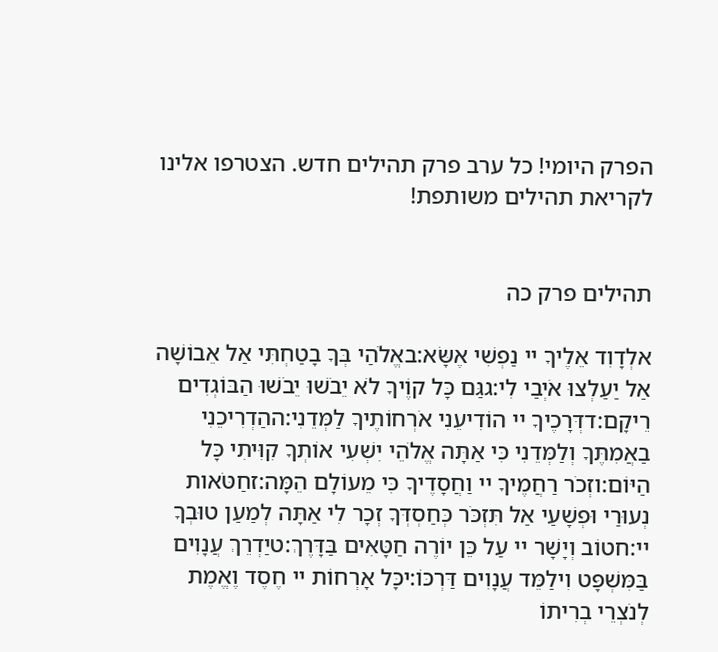הפרק היומי! כל ערב פרק תהילים חדש. הצטרפו אלינו לקריאת תהילים משותפת!


תהילים פרק כה

אלְדָוִד אֵלֶיךָ יי נַפְשִׁי אֶשָּׂא:באֱלֹהַי בְּךָ בָטַחְתִּי אַל אֵבוֹשָׁה אַל יַעַלְצוּ אֹיְבַי לִי:גגַּם כָּל קוֶֹיךָ לֹא יֵבֹשׁוּ יֵבֹשׁוּ הַבּוֹגְדִים רֵיקָם:דדְּרָכֶיךָ יי הוֹדִיעֵנִי אֹרְחוֹתֶיךָ לַמְּדֵנִי:ההַדְרִיכֵנִי בַאֲמִתֶּךָ וְלַמְּדֵנִי כִּי אַתָּה אֱלֹהֵי יִשְׁעִי אוֹתְךָ קִוִּיתִי כָּל הַיּוֹם:וזְכֹר רַחֲמֶיךָ יי וַחֲסָדֶיךָ כִּי מֵעוֹלָם הֵמָּה:זחַטֹּאות נְעוּרַי וּפְשָׁעַי אַל תִּזְכֹּר כְּחַסְדְּךָ זְכָר לִי אַתָּה לְמַעַן טוּבְךָ יי:חטוֹב וְיָשָׁר יי עַל כֵּן יוֹרֶה חַטָּאִים בַּדָּרֶךְ:טיַדְרֵךְ עֲנָוִים בַּמִּשְׁפָּט וִילַמֵּד עֲנָוִים דַּרְכּוֹ:יכָּל אָרְחוֹת יי חֶסֶד וֶאֱמֶת לְנֹצְרֵי בְרִיתוֹ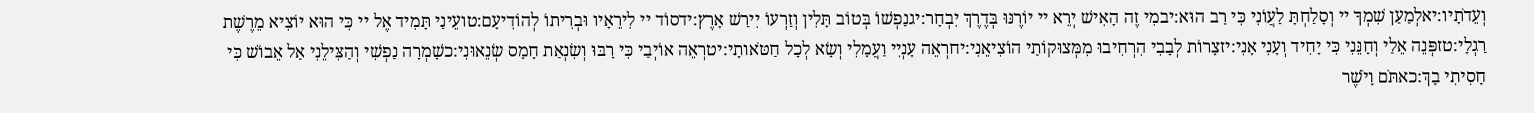וְעֵדֹתָיו:יאלְמַעַן שִׁמְךָ יי וְסָלַחְתָּ לַעֲוֹנִי כִּי רַב הוּא:יבמִי זֶה הָאִישׁ יְרֵא יי יוֹרֶנּוּ בְּדֶרֶךְ יִבְחָר:יגנַפְשׁוֹ בְּטוֹב תָּלִין וְזַרְעוֹ יִירַשׁ אָרֶץ:ידסוֹד יי לִירֵאָיו וּבְרִיתוֹ לְהוֹדִיעָם:טועֵינַי תָּמִיד אֶל יי כִּי הוּא יוֹצִיא מֵרֶשֶׁת רַגְלָי:טזפְּנֵה אֵלַי וְחָנֵּנִי כִּי יָחִיד וְעָנִי אָנִי:יזצָרוֹת לְבָבִי הִרְחִיבוּ מִמְּצוּקוֹתַי הוֹצִיאֵנִי:יחרְאֵה עָנְיִי וַעֲמָלִי וְשָׂא לְכָל חַטֹּאותָי:יטרְאֵה אוֹיְבַי כִּי רָבּוּ וְשִׂנְאַת חָמָס שְׂנֵאוּנִי:כשָׁמְרָה נַפְשִׁי וְהַצִּילֵנִי אַל אֵבוֹשׁ כִּי חָסִיתִי בָךְ:כאתֹּם וָיֹשֶׁר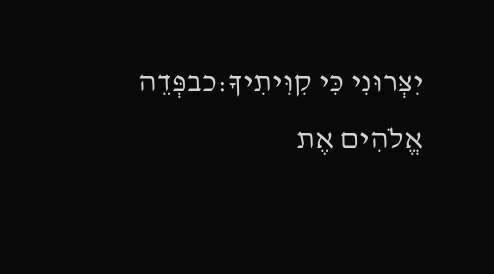יִצְּרוּנִי כִּי קִוִּיתִיךָ:כבפְּדֵה אֱלֹהִים אֶת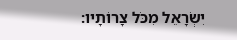יִשְׂרָאֵל מִכֹּל צָרוֹתָיו: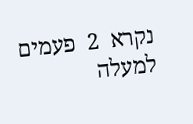נקרא  2  פעמים
למעלה